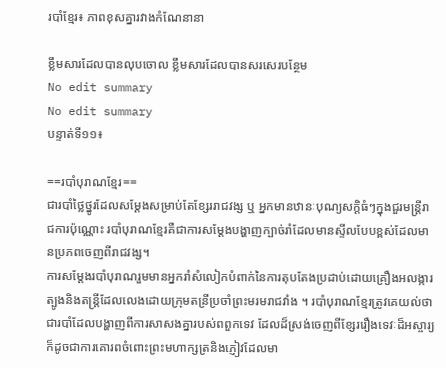របាំខ្មែរ៖ ភាពខុសគ្នារវាងកំណែនានា

ខ្លឹមសារដែលបានលុបចោល ខ្លឹមសារដែលបានសរសេរបន្ថែម
No edit summary
No edit summary
បន្ទាត់ទី១១៖

==របាំបុរាណខ្មែរ==
ជារបាំថ្លៃថ្នូរដែលសម្តែងសម្រាប់តែខ្សែររាជវង្ស ឬ អ្នកមានឋានៈបុណ្យសក្ដិធំៗក្នុងជួរមន្ត្រីរាជការប៉ុណ្ណោះ របាំបុរាណខ្មែរគឺជាការសម្ដែងបង្ហាញក្បាច់រាំដែលមានស្ទីលបែបខ្ពស់ដែលមានប្រភពចេញពីរាជវង្ស។
ការសម្តែងរបាំបុរាណរួមមានអ្នករាំសំលៀកបំពាក់នៃការតុបតែងប្រដាប់ដោយគ្រឿងអលង្ការត្បូងនិងតន្រ្តីដែលលេងដោយក្រុមតន្រីប្រចាំព្រះមរមរាជវាំង ។ របាំបុរាណខ្មែរត្រូវគេយល់ថាជារបាំដែលបង្ហាញពីការសាសងគ្នារបស់ពពួកទេវ ដែលដ៏ស្រង់ចេញពីខ្សែររឿងទេវៈដ៏អស្ចារ្យក៏ដូចជាការគោរពចំពោះព្រះមហាក្សត្រនិងភ្ញៀវដែលមា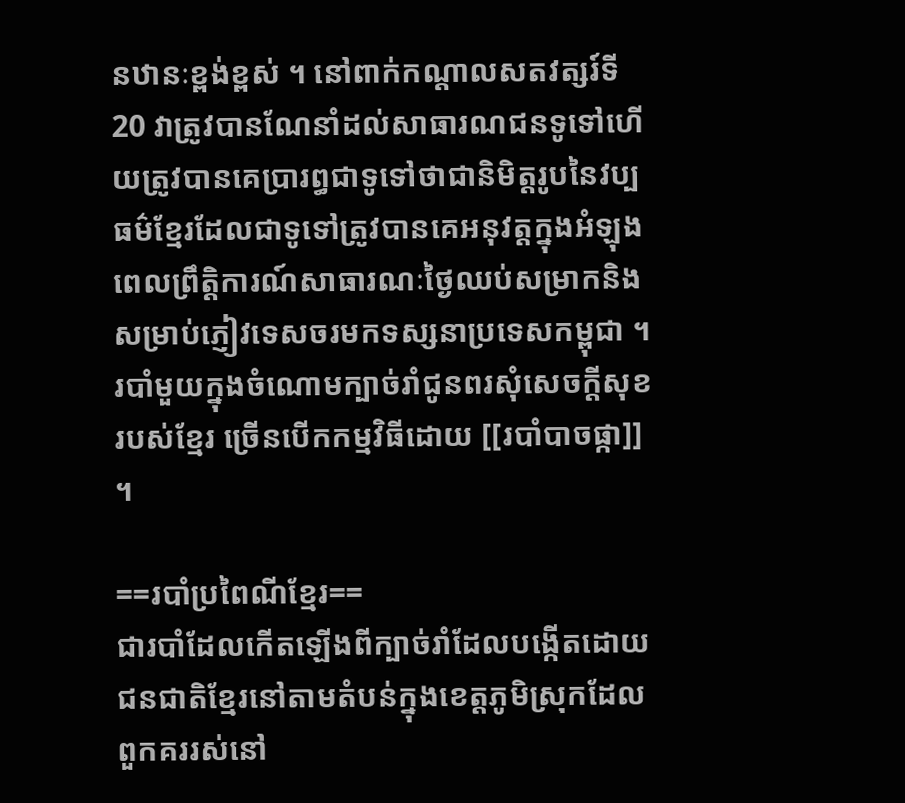នឋានៈខ្ពង់ខ្ពស់ ។ នៅពាក់កណ្តាលសតវត្សរ៍ទី 20 វាត្រូវបានណែនាំដល់សាធារណជនទូទៅហើយត្រូវបានគេប្រារព្ធជាទូទៅថាជានិមិត្តរូបនៃវប្បធម៌ខ្មែរដែលជាទូទៅត្រូវបានគេអនុវត្តក្នុងអំឡុងពេលព្រឹត្តិការណ៍សាធារណៈថ្ងៃឈប់សម្រាកនិងសម្រាប់ភ្ញៀវទេសចរមកទស្សនាប្រទេសកម្ពុជា ។
របាំមួយក្នុងចំណោមក្បាច់រាំជូនពរសុំសេចក្ដីសុខរបស់ខ្មែរ ច្រើនបើកកម្មវិធីដោយ [[របាំបាចផ្កា]] ។

==របាំប្រពៃណីខ្មែរ==
ជារបាំដែលកើតឡើងពីក្បាច់រាំដែលបង្កើតដោយជនជាតិខ្មែរនៅតាមតំបន់ក្នុងខេត្តភូមិស្រុកដែលពួកគររស់នៅ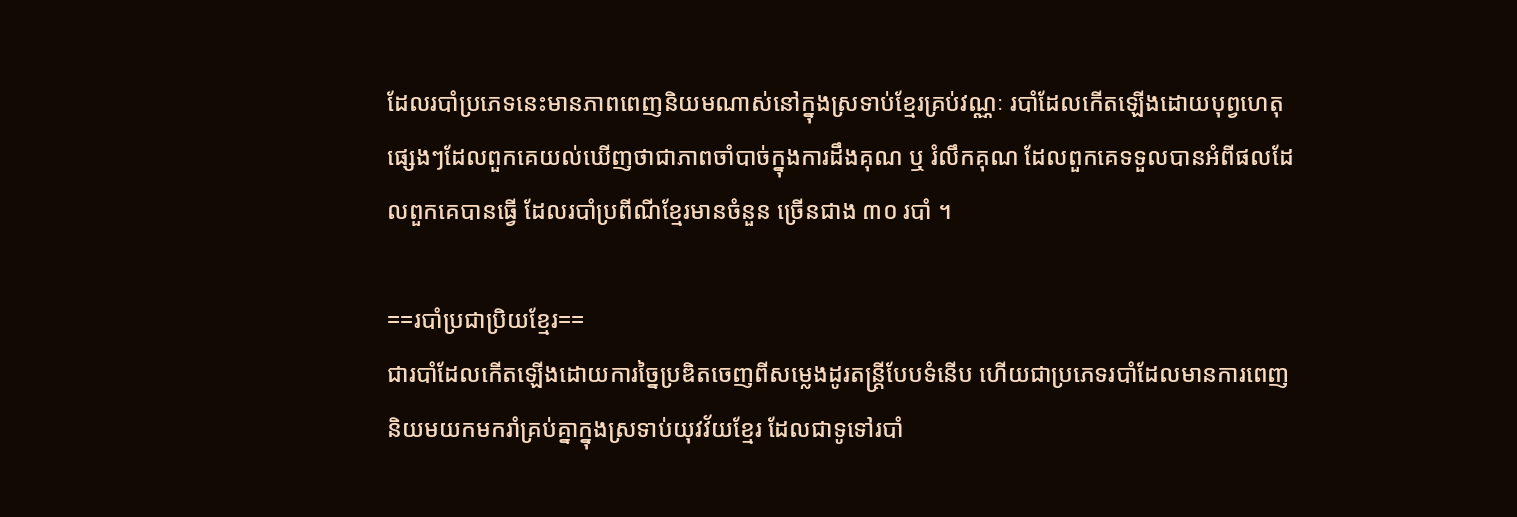ដែលរបាំប្រភេទនេះមានភាពពេញនិយមណាស់នៅក្នុងស្រទាប់ខ្មែរគ្រប់វណ្ណៈ របាំដែលកើតឡើងដោយបុព្វហេតុផ្សេងៗដែលពួកគេយល់ឃើញថាជាភាពចាំបាច់ក្នុងការដឹងគុណ ឬ រំលឹកគុណ ដែលពួកគេទទួលបានអំពីផលដែលពួកគេបានធ្វើ ដែលរបាំប្រពីណីខ្មែរមានចំនួន ច្រើនជាង ៣០ របាំ ។

==របាំប្រជាប្រិយខ្មែរ==
ជារបាំដែលកើតឡើងដោយការច្នៃប្រឌិតចេញពីសម្លេងដូរតន្ត្រីបែបទំនើប ហើយជាប្រភេទរបាំដែលមានការពេញនិយមយកមករាំគ្រប់គ្នាក្នុងស្រទាប់យុវវ័យខ្មែរ ដែលជាទូទៅរបាំ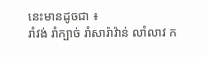នេះមានដូចជា ៖
រាំវង់ រាំក្បាច់ រាំសារ៉ាវ៉ាន់ លាំលាវ ក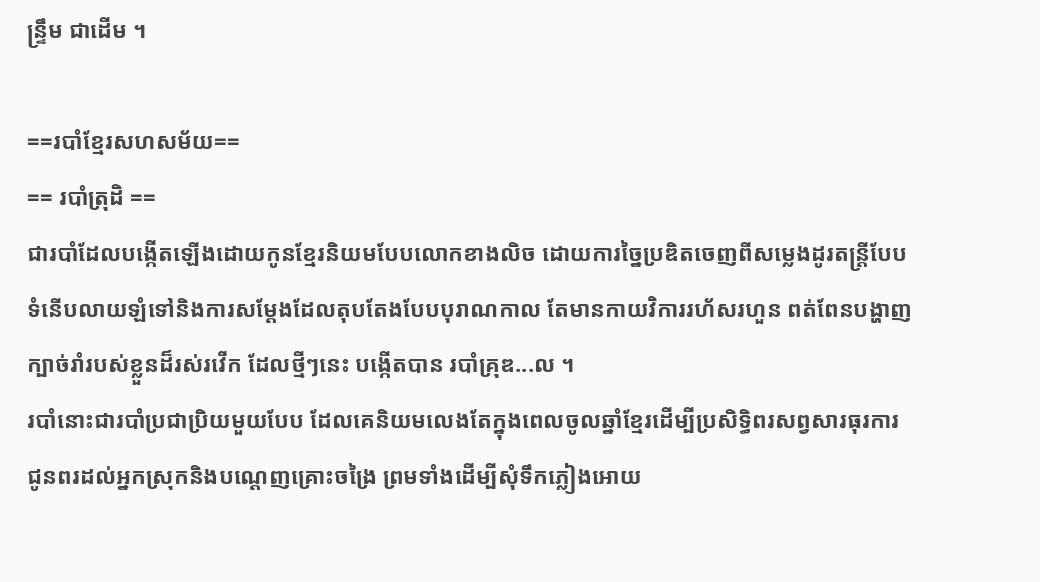ន្ទ្រឹម ជាដើម ។

==របាំខ្មែរសហសម័យ==
== របាំត្រុដិ ==
ជារបាំដែលបង្កើតឡើងដោយកូនខ្មែរនិយមបែបលោកខាងលិច ដោយការច្នៃប្រឌិតចេញពីសម្លេងដូរតន្ត្រីបែបទំនើបលាយឡំទៅនិងការសម្ដែងដែលតុបតែងបែបបុរាណកាល តែមានកាយវិការរហ័សរហួន ពត់ពែនបង្ហាញក្បាច់រាំរបស់ខ្លួនដ៏រស់រវើក ដែលថ្មីៗនេះ បង្កើតបាន របាំគ្រុឌ...ល ។
របាំនោះជារបាំប្រជាប្រិយមួយបែប ដែលគេនិយមលេងតែក្នុងពេលចូលឆ្នាំខ្មែរដើម្បីប្រសិទ្ធិពរសព្វសារធុរការ ជូនពរដល់អ្នកស្រុកនិងបណ្តេញគ្រោះចង្រៃ ព្រមទាំងដើម្បីសុំទឹកភ្លៀងអោយ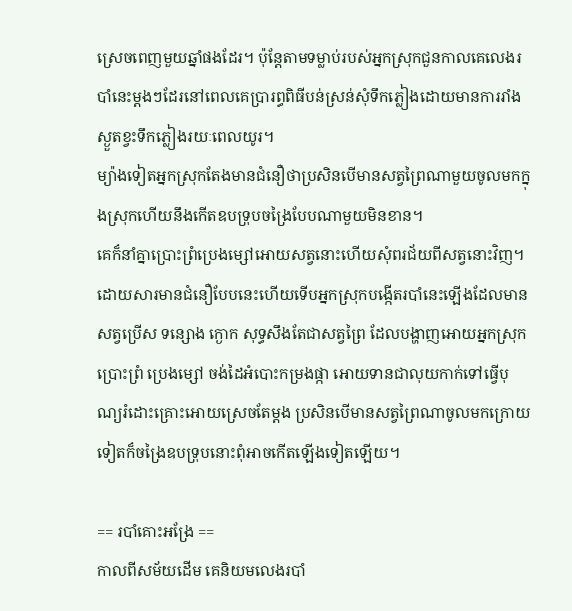ស្រេចពេញមួយឆ្នាំផងដែរ។ ប៉ុន្តែតាមទម្លាប់របស់អ្នកស្រុកជួនកាលគេលេងរបាំនេះម្តងៗដែរនៅពេលគេប្រារព្ធពិធីបន់ស្រន់សុំទឹកភ្លៀងដោយមានការរាំងស្ងួតខ្វះទឹកភ្លៀងរយៈពេលយូរ។
ម្យ៉ាងទៀតអ្នកស្រុកតែងមានជំនឿថាប្រសិនបើមានសត្វព្រៃណាមួយចូលមកក្នុងស្រុកហើយនឹងកើតឧបទ្រុបចង្រៃបែបណាមួយមិនខាន។
គេក៏នាំគ្នាប្រោះព្រំប្រេងម្សៅអោយសត្វនោះហើយសុំពរជ័យពីសត្វនោះវិញ។ ដោយសារមានជំនឿបែបនេះហើយទើបអ្នកស្រុកបង្កើតរបាំនេះឡើងដែលមានសត្វប្រើស ទន្សោង ក្ងោក សុទ្ធសឹងតែជាសត្វព្រៃ ដែលបង្ហាញអោយអ្នកស្រុកប្រោះព្រំ ប្រេងម្សៅ ចង់ដៃអំបោះកម្រងផ្កា អោយទានជាលុយកាក់ទៅធ្វើបុណ្យរំដោះគ្រោះអោយស្រេចតែម្តង ប្រសិនបើមានសត្វព្រៃណាចូលមកក្រោយទៀតក៏ចង្រៃឧបទ្រុបនោះពុំអាចកើតឡើងទៀតឡើយ។

== របាំគោះអង្រែ ==
កាលពីសម័យដើម គេនិយមលេងរបាំ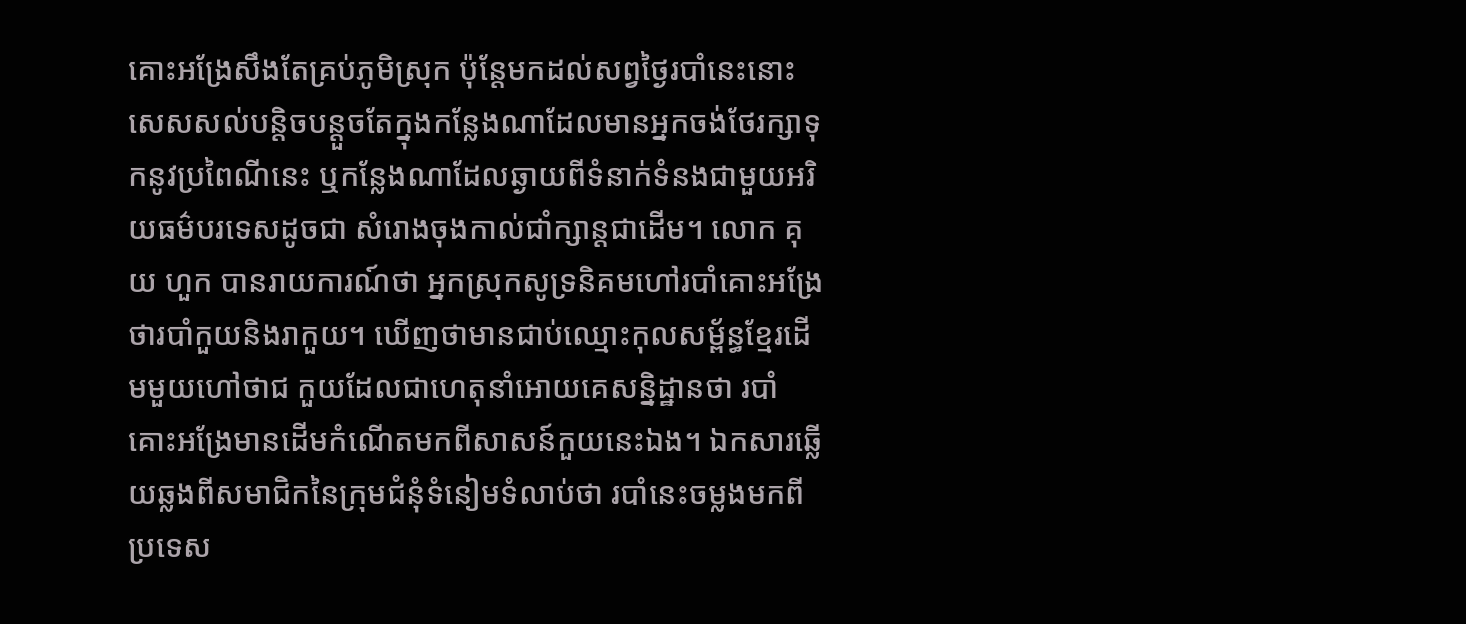គោះអង្រែសឹងតែគ្រប់ភូមិស្រុក ប៉ុន្តែមកដល់សព្វថ្ងៃរបាំនេះនោះសេសសល់បន្តិចបន្តួចតែក្នុងកន្លែងណាដែលមានអ្នកចង់ថែរក្សាទុកនូវប្រពៃណីនេះ ឬកន្លែងណាដែលឆ្ងាយពីទំនាក់ទំនងជាមួយអរិយធម៌បរទេសដូចជា សំរោងចុងកាល់ជាំក្សាន្តជាដើម។ លោក គុយ ហួក បានរាយការណ៍ថា អ្នកស្រុកសូទ្រនិគមហៅរបាំគោះអង្រែថារបាំកួយនិងរាកួយ។ ឃើញថាមានជាប់ឈ្មោះកុលសម្ព័ន្ធខ្មែរដើមមួយហៅថាជ កួយដែលជាហេតុនាំអោយគេសន្និដ្ឋានថា របាំគោះអង្រែមានដើមកំណើតមកពីសាសន៍កួយនេះឯង។ ឯកសារឆ្លើយឆ្លងពីសមាជិកនៃក្រុមជំនុំទំនៀមទំលាប់ថា របាំនេះចម្លងមកពីប្រទេស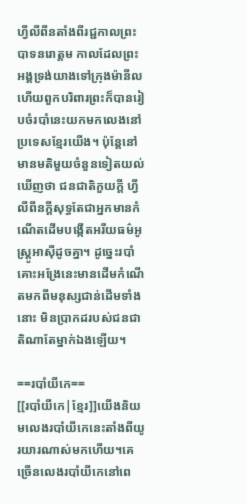ហ្វីលីពីនតាំងពីរជ្ជកាលព្រះបាទនរោត្តម កាលដែលព្រះអង្គទ្រង់យាងទៅក្រុងម៉ានីល ហើយពួកបរិពារព្រះក៏បានរៀបចំរបាំនេះយកមកលេងនៅប្រទេសខ្មែរយើង។ ប៉ុន្តែនៅមានមតិមួយចំនួនទៀតយល់ឃើញថា ជនជាតិកួយក្តី ហ្វីលីពីនក្តីសុទ្ធតែជាអ្នកមានកំណើតដើមបង្កើតអរីយធម៌អូស្ត្រូអាស៊ីដូចគ្នា។ ដូច្នេះរបាំគោះអង្រែនេះមានដើមកំណើតមកពីមនុស្សជាន់ដើមទាំងនោះ មិនប្រាកដរបស់ជនជាតិណាតែម្នាក់ឯងឡើយ។

==របាំយីកេ==
[[របាំយីកេ|ខ្មែរ]]យើងនិយមលេងរបាំយីកេនេះតាំងពីយូរយារណាស់មកហើយ។គេច្រើនលេងរបាំយីកេនៅពេ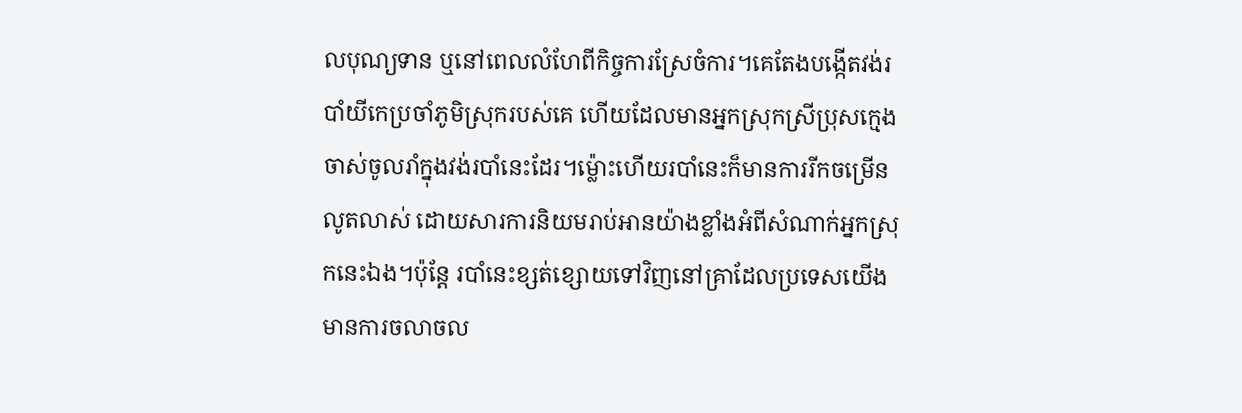លបុណ្យទាន ឬនៅពេលលំហែពីកិច្ចការស្រែចំការ។គេតែងបង្កើតវង់របាំយីកេប្រចាំភូមិស្រុករបស់គេ ហើយដែលមានអ្នកស្រុកស្រីប្រុសក្មេងចាស់ចូលរាំក្នុងវង់របាំនេះដែរ។ម៉្លោះហើយរបាំនេះក៏មានការរីកចម្រើនលូតលាស់ ដោយសារការនិយមរាប់អានយ៉ាងខ្លាំងអំពីសំណាក់អ្នកស្រុកនេះឯង។ប៉ុន្តែ របាំនេះខ្សត់ខ្សោយទៅវិញនៅគ្រាដែលប្រទេសយើងមានការចលាចល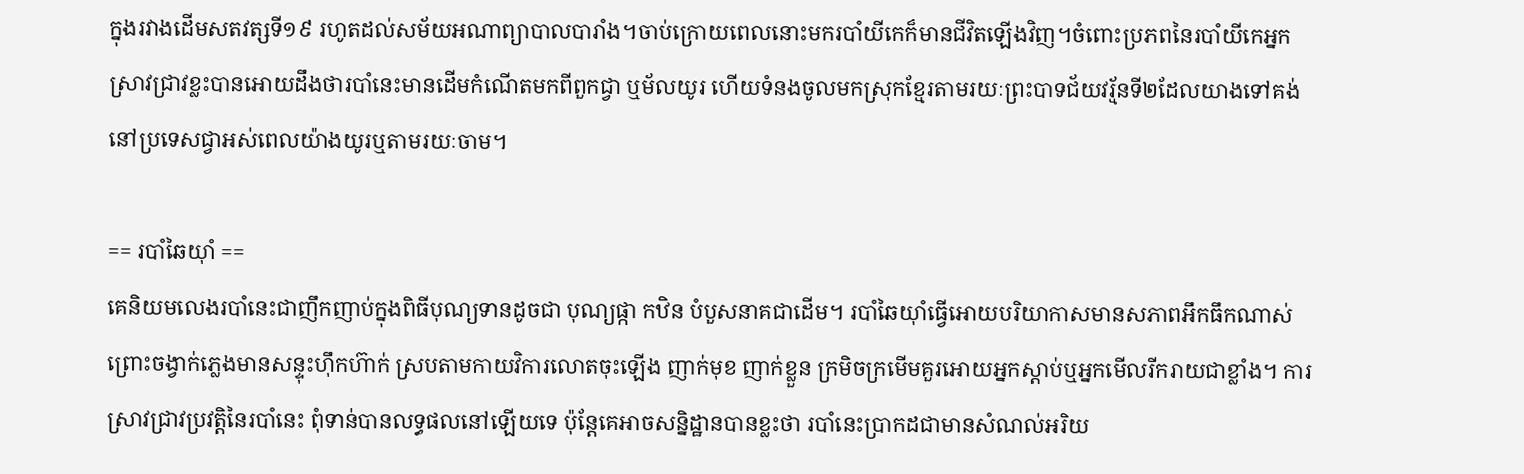ក្នុងរវាងដើមសតវត្សទី១៩ រហូតដល់សម័យអណាព្យាបាលបារាំង។ចាប់ក្រោយពេលនោះមករបាំយីកេក៏មានជីវិតឡើងវិញ។ចំពោះប្រភពនៃរបាំយីកេអ្នកស្រាវជ្រាវខ្លះបានអោយដឹងថារបាំនេះមានដើមកំណើតមកពីពួកជ្វា ឬម័លយូរ ហើយទំនងចូលមកស្រុកខ្មែរតាមរយៈព្រះបាទជ័យវរ្ម័នទី២ដែលយាងទៅគង់នៅប្រទេសជ្វាអស់ពេលយ៉ាងយូរឬតាមរយៈចាម។

== របាំឆៃយ៉ាំ ==
គេនិយមលេងរបាំនេះជាញឹកញាប់ក្នុងពិធីបុណ្យទានដូចជា បុណ្យផ្កា កឋិន បំបួសនាគជាដើម។ របាំឆៃយ៉ាំធ្វើអោយបរិយាកាសមានសភាពអឹកធឹកណាស់ ព្រោះចង្វាក់ភ្លេងមានសន្ទុះហ៊ឹកហ៊ាក់ ស្របតាមកាយវិការលោតចុះឡើង ញាក់មុខ ញាក់ខ្លួន ក្រមិចក្រមើមគួរអោយអ្នកស្តាប់ឬអ្នកមើលរីករាយជាខ្លាំង។ ការស្រាវជ្រាវប្រវត្តិនៃរបាំនេះ ពុំទាន់បានលទ្ធផលនៅឡើយទេ ប៉ុន្តែគេអាចសន្និដ្ឋានបានខ្លះថា របាំនេះប្រាកដជាមានសំណល់អរិយ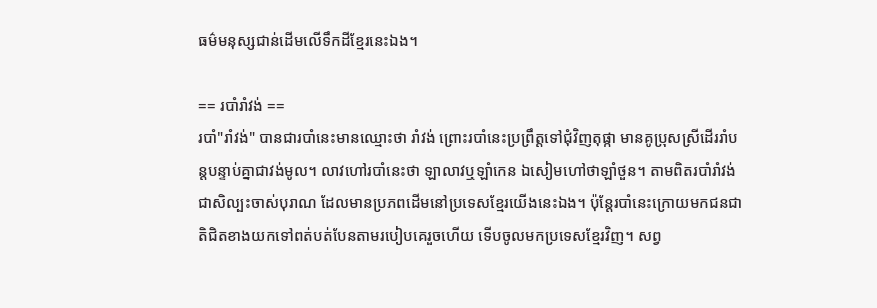ធម៌មនុស្សជាន់ដើមលើទឹកដីខ្មែរនេះឯង។

== របាំរាំវង់ ==
របាំ"រាំវង់" បានជារបាំនេះមានឈ្មោះថា រាំវង់ ព្រោះរបាំនេះប្រព្រឹត្តទៅជុំវិញតុផ្កា មានគូប្រុសស្រីដើររាំបន្តបន្ទាប់គ្នាជាវង់មូល។ លាវហៅរបាំនេះថា ឡាលាវឬឡាំកេន ឯសៀមហៅថាឡាំថួន។ តាមពិតរបាំរាំវង់ជាសិល្បះចាស់បុរាណ ដែលមានប្រភពដើមនៅប្រទេសខ្មែរយើងនេះឯង។ ប៉ុន្តែរបាំនេះក្រោយមកជនជាតិជិតខាងយកទៅពត់បត់បែនតាមរបៀបគេរួចហើយ ទើបចូលមកប្រទេសខ្មែរវិញ។ សព្វ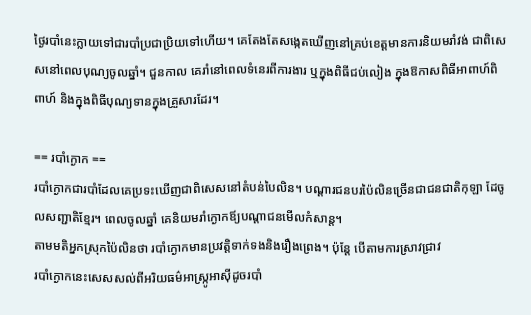ថ្ងៃរបាំនេះក្លាយទៅជារបាំប្រជាប្រិយទៅហើយ។ គេតែងតែសង្កេតឃើញនៅគ្រប់ខេត្តមានការនិយមរាំវង់ ជាពិសេសនៅពេលបុណ្យចូលឆ្នាំ។ ជួនកាល គេរាំនៅពេលទំនេរពីការងារ ឬក្នុងពិធីជប់លៀង ក្នុងឱកាសពិធីអាពាហ៍ពិពាហ៍ និងក្នុងពិធីបុណ្យទានក្នុងគ្រួសារដែរ។

== របាំក្ងោក ==
របាំក្ងោកជារបាំដែលគេប្រទះឃើញជាពិសេសនៅតំបន់បៃលិន។ បណ្តារជនបរប៉ៃលិនច្រើនជាជនជាតិកុឡា ដែចូលសញ្ជាតិខ្មែរ។ ពេលចូលឆ្នាំ គេនិយមរាំក្ងោកឪ្យបណ្តាជនមើលកំសាន្ត។
តាមមតិអ្នកស្រុកប៉ៃលិនថា របាំក្ងោកមានប្រវត្តិទាក់ទងនិងរឿងព្រេង។ ប៉ុន្តែ បើតាមការស្រាវជ្រាវ
របាំក្ងោកនេះសេសសល់ពីអរិយធម៌អាស្ក្រូអាស៊ីដូចរបាំ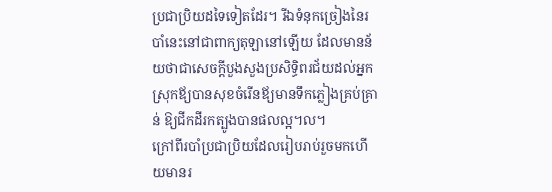ប្រជាប្រិយដទៃទៀតដែរ។ រីឯទំនុកច្រៀងនៃរបាំនេះនៅជាពាក្យតុឡានៅឡើយ ដែលមានន័យថាជាសេចក្តីបួងសួងប្រសិទ្ធិពរជ័យដល់អ្នកស្រុកឪ្យបានសុខចំរើនឪ្យមានទឹកភ្លៀងគ្រប់គ្រាន់ ឱ្យជីកដីរកត្បូងបានផលល្អ។ល។
ក្រៅពីរបាំប្រជាប្រិយដែលរៀបរាប់រួចមកហើយមានរ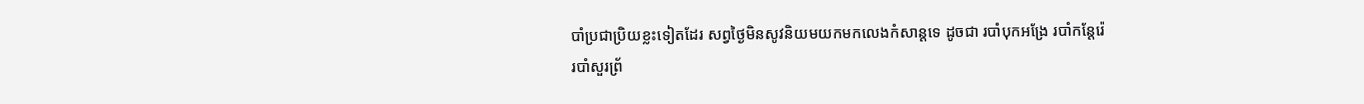បាំប្រជាប្រិយខ្លះទៀតដែរ សព្វថ្ងៃមិនសូវនិយមយកមកលេងកំសាន្តទេ ដូចជា របាំបុកអង្រែ របាំកន្តែរ៉េ
របាំសួរព្រ័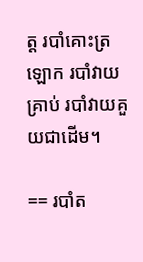ត្ត របាំគោះត្រឡោក របាំវាយគ្រាប់ របាំវាយគួយជាដើម។

== របាំត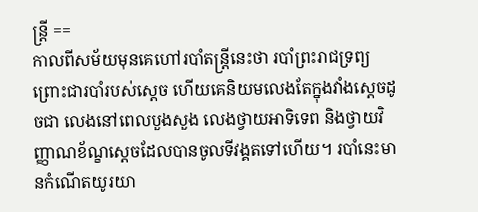ន្ត្រី ==
កាលពីសម័យមុនគេហៅរបាំតន្រ្តីនេះថា របាំព្រះរាជទ្រព្យ ព្រោះជារបាំរបស់ស្តេច ហើយគេនិយមលេងតែក្នុងវាំងស្តេចដូចជា លេងនៅពេលបួងសួង លេងថ្វាយអាទិទេព និងថ្វាយវិញ្ញាណខ័ណ្ខស្តេចដែលបានចូលទីវង្គតទៅហើយ។ របាំនេះមានកំណើតយូរយា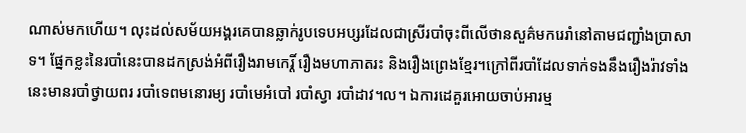ណាស់មកហើយ។ លុះដល់សម័យអង្គរគេបានឆ្លាក់រូបទេបអប្សរដែលជាស្រីរបាំចុះពីលើថានសួគ៌មករេរាំនៅតាមជញ្ជាំងប្រាសាទ។ ផ្នែកខ្លះនៃរបាំនេះបានដកស្រង់អំពីរឿងរាមកេរ្តិ៍ រឿងមហាភាតរះ និងរឿងព្រេងខ្មែរ។ក្រៅពីរបាំដែលទាក់ទងនឹងរឿងរ៉ាវទាំងនេះមានរបាំថ្វាយពរ របាំទេពមនោរម្យ របាំមេអំបៅ របាំស្វា របាំដាវ។ល។ ឯការដេគួរអោយចាប់អារម្ម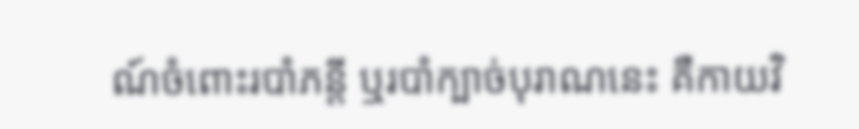ណ៍ចំពោះរបាំភន្តី ឬរបាំក្បាច់បុរាណនេះ គឺកាយវិ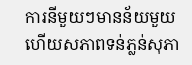ការនីមួយៗមានន័យមួយ ហើយសភាពទន់ភ្លន់សុភា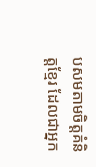បសមតាមចិត្តគំនិត្តខ្មែរ ដែលជាអ្នក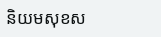និយមសុខស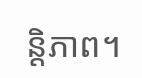ន្តិភាព។